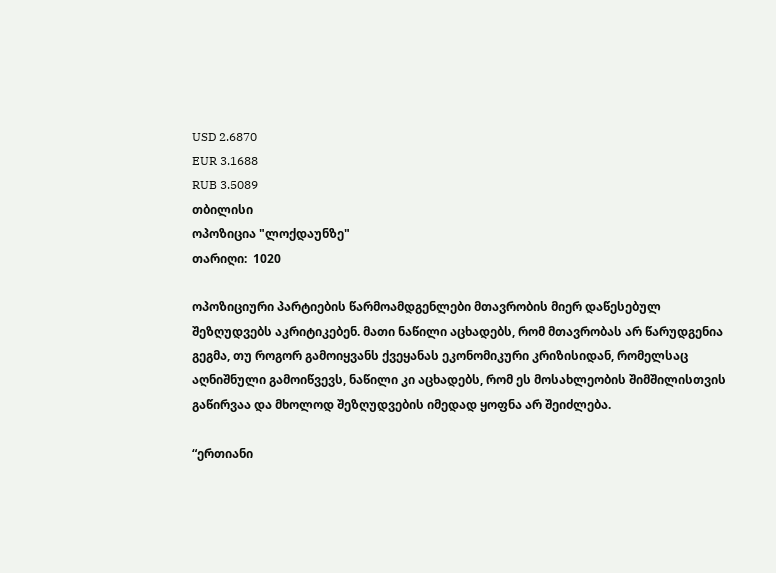USD 2.6870
EUR 3.1688
RUB 3.5089
თბილისი
ოპოზიცია "ლოქდაუნზე"
თარიღი:  1020

ოპოზიციური პარტიების წარმოამდგენლები მთავრობის მიერ დაწესებულ შეზღუდვებს აკრიტიკებენ. მათი ნაწილი აცხადებს, რომ მთავრობას არ წარუდგენია გეგმა, თუ როგორ გამოიყვანს ქვეყანას ეკონომიკური კრიზისიდან, რომელსაც აღნიშნული გამოიწვევს, ნაწილი კი აცხადებს, რომ ეს მოსახლეობის შიმშილისთვის გაწირვაა და მხოლოდ შეზღუდვების იმედად ყოფნა არ შეიძლება.

“ერთიანი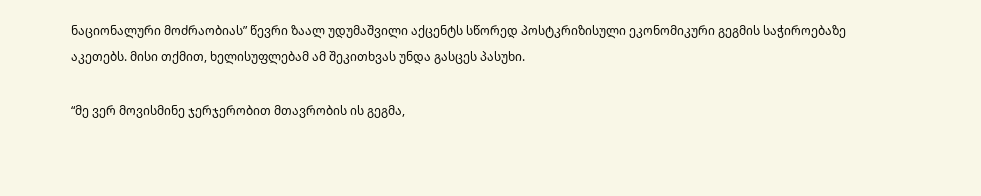ნაციონალური მოძრაობიას” წევრი ზაალ უდუმაშვილი აქცენტს სწორედ პოსტკრიზისული ეკონომიკური გეგმის საჭიროებაზე აკეთებს. მისი თქმით, ხელისუფლებამ ამ შეკითხვას უნდა გასცეს პასუხი.

“მე ვერ მოვისმინე ჯერჯერობით მთავრობის ის გეგმა,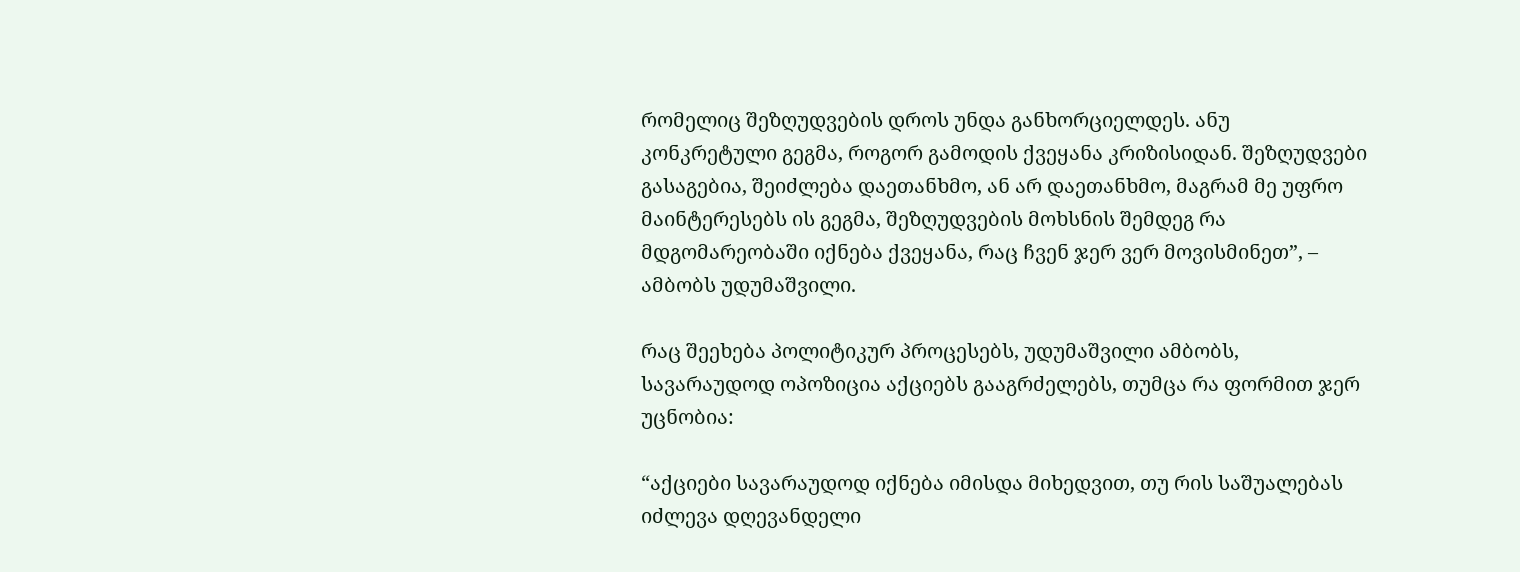რომელიც შეზღუდვების დროს უნდა განხორციელდეს. ანუ კონკრეტული გეგმა, როგორ გამოდის ქვეყანა კრიზისიდან. შეზღუდვები გასაგებია, შეიძლება დაეთანხმო, ან არ დაეთანხმო, მაგრამ მე უფრო მაინტერესებს ის გეგმა, შეზღუდვების მოხსნის შემდეგ რა მდგომარეობაში იქნება ქვეყანა, რაც ჩვენ ჯერ ვერ მოვისმინეთ”, – ამბობს უდუმაშვილი.

რაც შეეხება პოლიტიკურ პროცესებს, უდუმაშვილი ამბობს, სავარაუდოდ ოპოზიცია აქციებს გააგრძელებს, თუმცა რა ფორმით ჯერ უცნობია:

“აქციები სავარაუდოდ იქნება იმისდა მიხედვით, თუ რის საშუალებას იძლევა დღევანდელი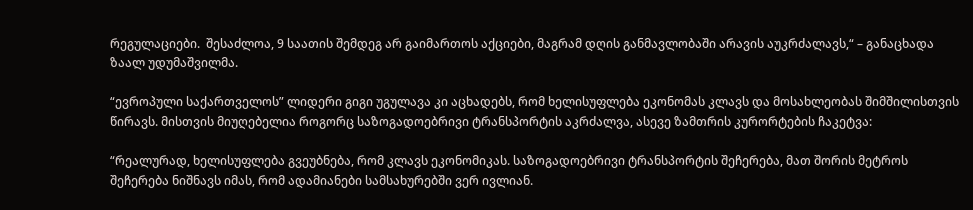რეგულაციები.  შესაძლოა, 9 საათის შემდეგ არ გაიმართოს აქციები, მაგრამ დღის განმავლობაში არავის აუკრძალავს,“ – განაცხადა ზაალ უდუმაშვილმა.

“ევროპული საქართველოს” ლიდერი გიგი უგულავა კი აცხადებს, რომ ხელისუფლება ეკონომას კლავს და მოსახლეობას შიმშილისთვის წირავს. მისთვის მიუღებელია როგორც საზოგადოებრივი ტრანსპორტის აკრძალვა, ასევე ზამთრის კურორტების ჩაკეტვა:

“რეალურად, ხელისუფლება გვეუბნება, რომ კლავს ეკონომიკას. საზოგადოებრივი ტრანსპორტის შეჩერება, მათ შორის მეტროს შეჩერება ნიშნავს იმას, რომ ადამიანები სამსახურებში ვერ ივლიან.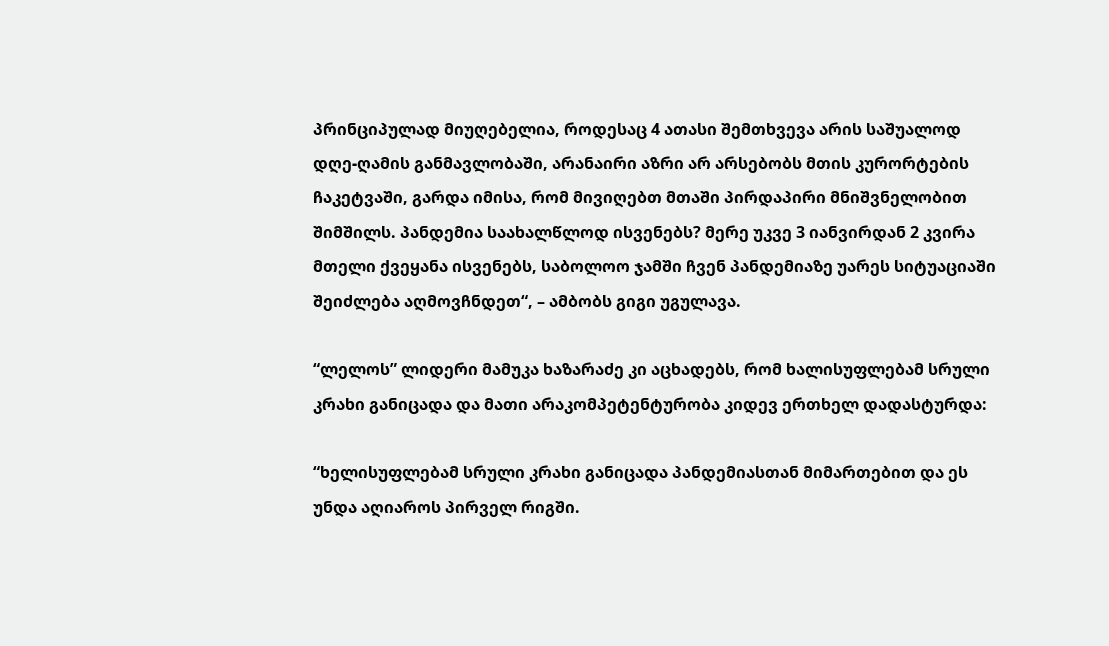პრინციპულად მიუღებელია, როდესაც 4 ათასი შემთხვევა არის საშუალოდ დღე-ღამის განმავლობაში, არანაირი აზრი არ არსებობს მთის კურორტების ჩაკეტვაში, გარდა იმისა, რომ მივიღებთ მთაში პირდაპირი მნიშვნელობით შიმშილს. პანდემია საახალწლოდ ისვენებს? მერე უკვე 3 იანვირდან 2 კვირა მთელი ქვეყანა ისვენებს, საბოლოო ჯამში ჩვენ პანდემიაზე უარეს სიტუაციაში შეიძლება აღმოვჩნდეთ“, – ამბობს გიგი უგულავა.

“ლელოს” ლიდერი მამუკა ხაზარაძე კი აცხადებს, რომ ხალისუფლებამ სრული კრახი განიცადა და მათი არაკომპეტენტურობა კიდევ ერთხელ დადასტურდა:

“ხელისუფლებამ სრული კრახი განიცადა პანდემიასთან მიმართებით და ეს უნდა აღიაროს პირველ რიგში.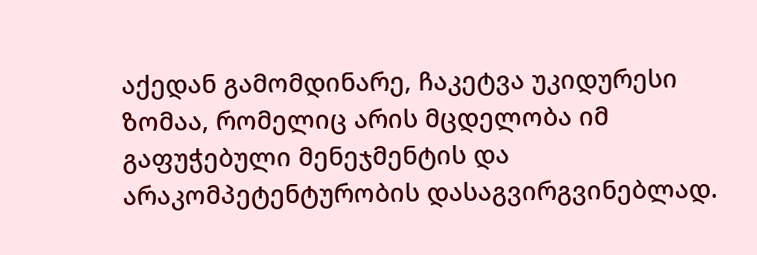აქედან გამომდინარე, ჩაკეტვა უკიდურესი ზომაა, რომელიც არის მცდელობა იმ გაფუჭებული მენეჯმენტის და არაკომპეტენტურობის დასაგვირგვინებლად.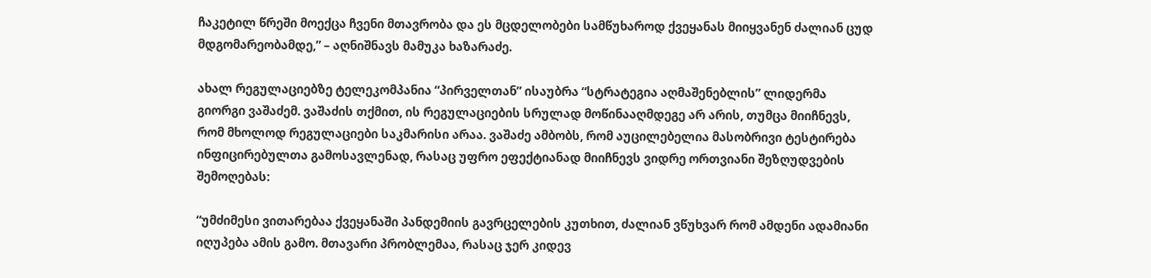ჩაკეტილ წრეში მოექცა ჩვენი მთავრობა და ეს მცდელობები სამწუხაროდ ქვეყანას მიიყვანენ ძალიან ცუდ მდგომარეობამდე,” – აღნიშნავს მამუკა ხაზარაძე.

ახალ რეგულაციებზე ტელეკომპანია “პირველთან” ისაუბრა “სტრატეგია აღმაშენებლის” ლიდერმა გიორგი ვაშაძემ. ვაშაძის თქმით, ის რეგულაციების სრულად მოწინააღმდეგე არ არის, თუმცა მიიჩნევს, რომ მხოლოდ რეგულაციები საკმარისი არაა. ვაშაძე ამბობს, რომ აუცილებელია მასობრივი ტესტირება ინფიცირებულთა გამოსავლენად, რასაც უფრო ეფექტიანად მიიჩნევს ვიდრე ორთვიანი შეზღუდვების შემოღებას:

“უმძიმესი ვითარებაა ქვეყანაში პანდემიის გავრცელების კუთხით, ძალიან ვწუხვარ რომ ამდენი ადამიანი იღუპება ამის გამო. მთავარი პრობლემაა, რასაც ჯერ კიდევ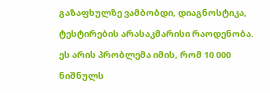გაზაფხულზე ვამბობდი, დიაგნოსტიკა, ტესტირების არასაკმარისი რაოდენობა. ეს არის პრობლემა იმის, რომ 10 000 ნიშნულს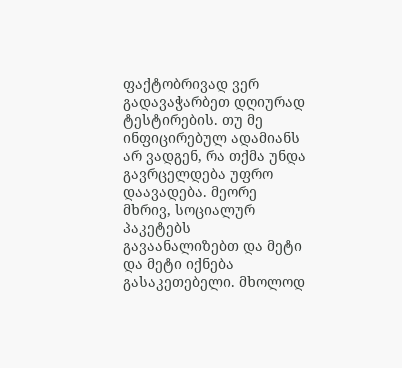ფაქტობრივად ვერ გადავაჭარბეთ დღიურად ტესტირების. თუ მე ინფიცირებულ ადამიანს არ ვადგენ, რა თქმა უნდა გავრცელდება უფრო დაავადება. მეორე მხრივ, სოციალურ პაკეტებს გავაანალიზებთ და მეტი და მეტი იქნება გასაკეთებელი. მხოლოდ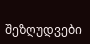შეზღუდვები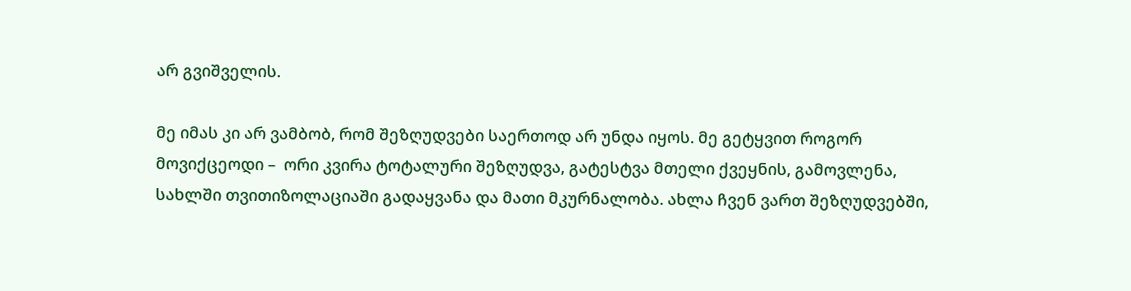არ გვიშველის.

მე იმას კი არ ვამბობ, რომ შეზღუდვები საერთოდ არ უნდა იყოს. მე გეტყვით როგორ მოვიქცეოდი –  ორი კვირა ტოტალური შეზღუდვა, გატესტვა მთელი ქვეყნის, გამოვლენა, სახლში თვითიზოლაციაში გადაყვანა და მათი მკურნალობა. ახლა ჩვენ ვართ შეზღუდვებში,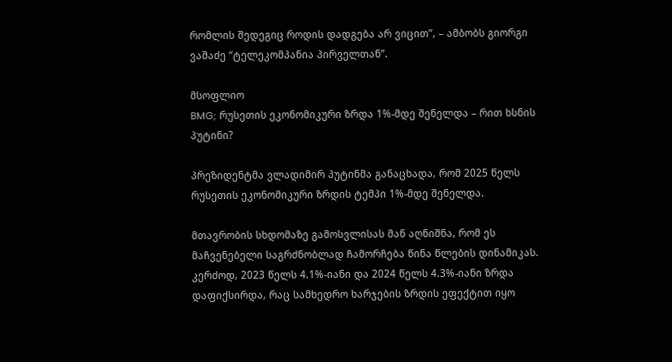რომლის შედეგიც როდის დადგება არ ვიცით”, – ამბობს გიორგი ვაშაძე “ტელეკომპანია პირველთან”.

მსოფლიო
BMG; რუსეთის ეკონომიკური ზრდა 1%-მდე შენელდა – რით ხსნის პუტინი?

პრეზიდენტმა ვლადიმირ პუტინმა განაცხადა, რომ 2025 წელს რუსეთის ეკონომიკური ზრდის ტემპი 1%-მდე შენელდა.

მთავრობის სხდომაზე გამოსვლისას მან აღნიშნა, რომ ეს მაჩვენებელი საგრძნობლად ჩამორჩება წინა წლების დინამიკას. კერძოდ, 2023 წელს 4.1%-იანი და 2024 წელს 4.3%-იანი ზრდა დაფიქსირდა, რაც სამხედრო ხარჯების ზრდის ეფექტით იყო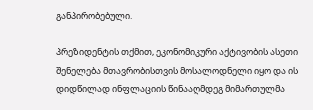განპირობებული.

პრეზიდენტის თქმით, ეკონომიკური აქტივობის ასეთი შენელება მთავრობისთვის მოსალოდნელი იყო და ის დიდწილად ინფლაციის წინააღმდეგ მიმართულმა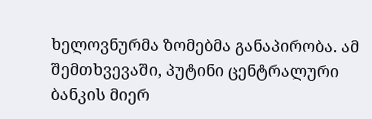ხელოვნურმა ზომებმა განაპირობა. ამ შემთხვევაში, პუტინი ცენტრალური ბანკის მიერ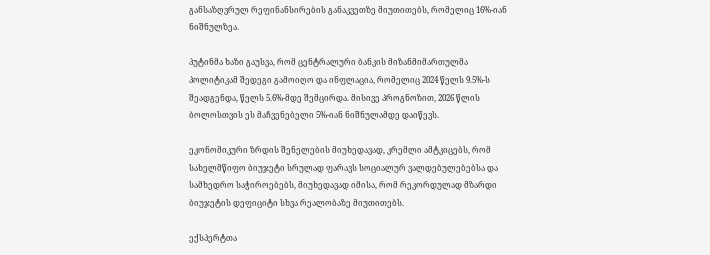განსაზღვრულ რეფინანსირების განაკვეთზე მიუთითებს, რომელიც 16%-იან ნიშნულზეა.

პუტინმა ხაზი გაუსვა, რომ ცენტრალური ბანკის მიზანმიმართულმა პოლიტიკამ შედეგი გამოიღო და ინფლაცია, რომელიც 2024 წელს 9.5%-ს შეადგენდა, წელს 5.6%-მდე შემცირდა. მისივე პროგნოზით, 2026 წლის ბოლოსთვის ეს მაჩვენებელი 5%-იან ნიშნულამდე დაიწევს.

ეკონომიკური ზრდის შენელების მიუხედავად, კრემლი ამტკიცებს, რომ სახელმწიფო ბიუჯეტი სრულად ფარავს სოციალურ ვალდებულებებსა და სამხედრო საჭიროებებს, მიუხედავად იმისა, რომ რეკორდულად მზარდი ბიუჯეტის დეფიციტი სხვა რეალობაზე მიუთითებს.

ექსპერტთა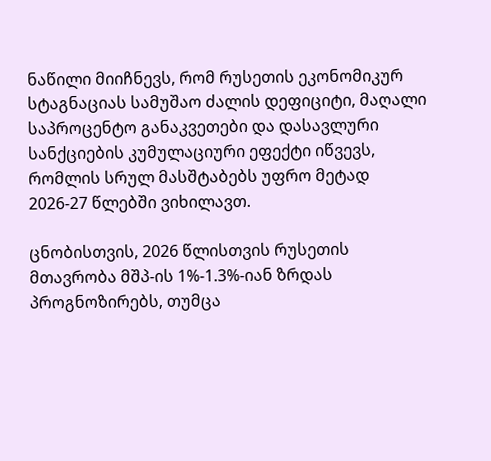ნაწილი მიიჩნევს, რომ რუსეთის ეკონომიკურ სტაგნაციას სამუშაო ძალის დეფიციტი, მაღალი საპროცენტო განაკვეთები და დასავლური სანქციების კუმულაციური ეფექტი იწვევს, რომლის სრულ მასშტაბებს უფრო მეტად 2026-27 წლებში ვიხილავთ.

ცნობისთვის, 2026 წლისთვის რუსეთის მთავრობა მშპ-ის 1%-1.3%-იან ზრდას პროგნოზირებს, თუმცა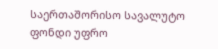საერთაშორისო სავალუტო ფონდი უფრო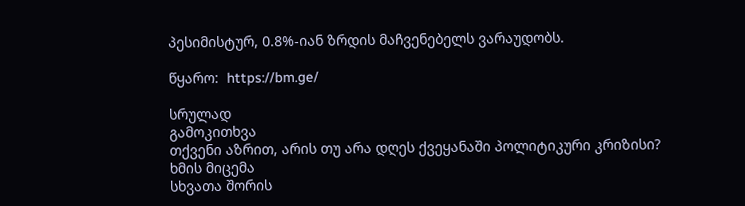პესიმისტურ, 0.8%-იან ზრდის მაჩვენებელს ვარაუდობს.

წყარო:  https://bm.ge/

სრულად
გამოკითხვა
თქვენი აზრით, არის თუ არა დღეს ქვეყანაში პოლიტიკური კრიზისი?
ხმის მიცემა
სხვათა შორის